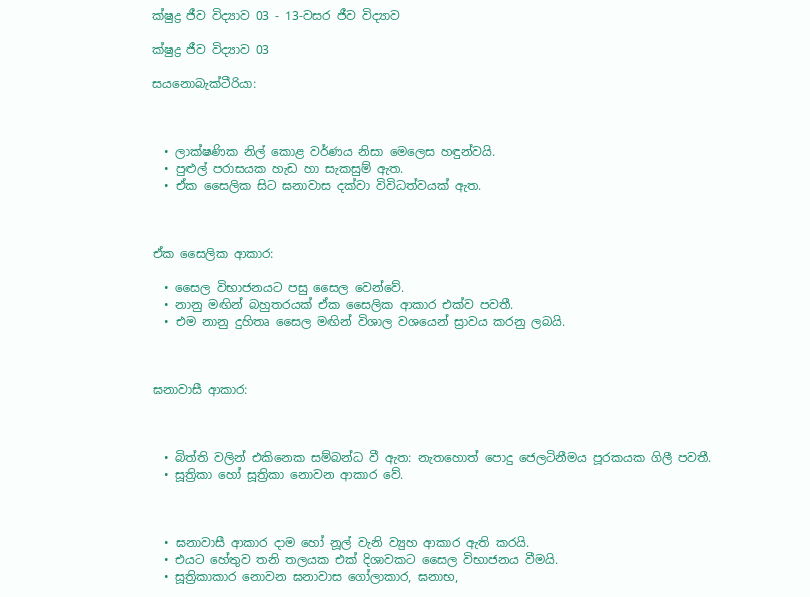ක්ෂුද්‍ර ජීව විද්‍යාව 03 - 13-වසර ජීව විද්‍යාව

ක්ෂුද්‍ර ජීව විද්‍යාව 03

සයනොබැක්ටීරියා:



  • ලාක්ෂණික නිල් කොළ වර්ණය නිසා මෙලෙස හඳුන්වයි.
  • පුළුල් පරාසයක හැඩ හා සැකසුම් ඇත.
  • ඒක සෛලික සිට ඝනාවාස දක්වා විවිධත්වයක් ඇත.



ඒක සෛලික ආකාර:

  • සෛල විභාජනයට පසු සෛල වෙන්වේ.
  • නානු මඟින් බහුතරයක් ඒක සෛලික ආකාර එක්ව පවතී.
  • එම නානු දුහිතෘ සෛල මඟින් විශාල වශයෙන් ස්‍රාවය කරනු ලබයි.



ඝනාවාසී ආකාර:



  • බිත්ති වලින් එකිනෙක සම්බන්ධ වී ඇත: නැතහොත් පොදු ජෙලටිනීමය පූරකයක ගිලී පවතී.
  • සූත්‍රිකා හෝ සූත්‍රිකා නොවන ආකාර වේ.



  • ඝනාවාසී ආකාර දාම හෝ නූල් වැනි ව්‍යුහ ආකාර ඇති කරයි.
  • එයට හේතුව තනි තලයක එක් දිශාවකට සෛල විභාජනය වීමයි.
  • සූත්‍රිකාකාර නොවන ඝනාවාස ගෝලාකාර, ඝනාභ,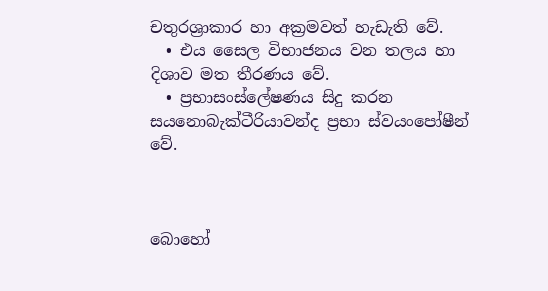චතුරශ්‍රාකාර හා අක්‍රමවත් හැඩැති වේ.
  • එය සෛල විභාජනය වන තලය හා දිශාව මත තීරණය වේ.
  • ප්‍රභාසංස්ලේෂණය සිදු කරන සයනොබැක්ටීරියාවන්ද ප්‍රභා ස්වයංපෝෂීන් වේ.



බොහෝ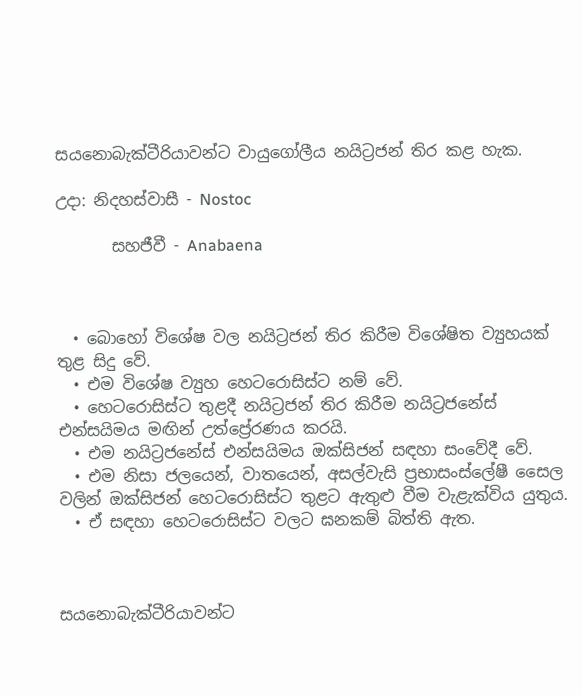සයනොබැක්ටීරියාවන්ට වායුගෝලීය නයිට්‍රජන් තිර කළ හැක.

උදා: නිදහස්වාසී - Nostoc

       සහජීවී - Anabaena



  • බොහෝ විශේෂ වල නයිට්‍රජන් තිර කිරීම විශේෂිත ව්‍යුහයක් තුළ සිදු වේ.
  • එම විශේෂ ව්‍යුහ හෙටරොසිස්ට නම් වේ.
  • හෙටරොසිස්ට තුළදී නයිට්‍රජන් තිර කිරීම නයිට්‍රජනේස් එන්සයිමය මඟින් උත්ප්‍රේරණය කරයි.
  • එම නයිට්‍රජනේස් එන්සයිමය ඔක්සිජන් සඳහා සංවේදී වේ.
  • එම නිසා ජලයෙන්, වාතයෙන්, අසල්වැසි ප්‍රභාසංස්ලේෂී සෛල වලින් ඔක්සිජන් හෙටරොසිස්ට තුළට ඇතුළු වීම වැළැක්විය යුතුය.
  • ඒ සඳහා හෙටරොසිස්ට වලට ඝනකම් බිත්ති ඇත.



සයනොබැක්ටීරියාවන්ට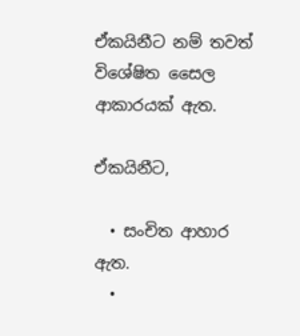ඒකයිනීට නම් තවත් විශේෂිත සෛල ආකාරයක් ඇත.

ඒකයිනීට,

  • සංචිත ආහාර ඇත.
  •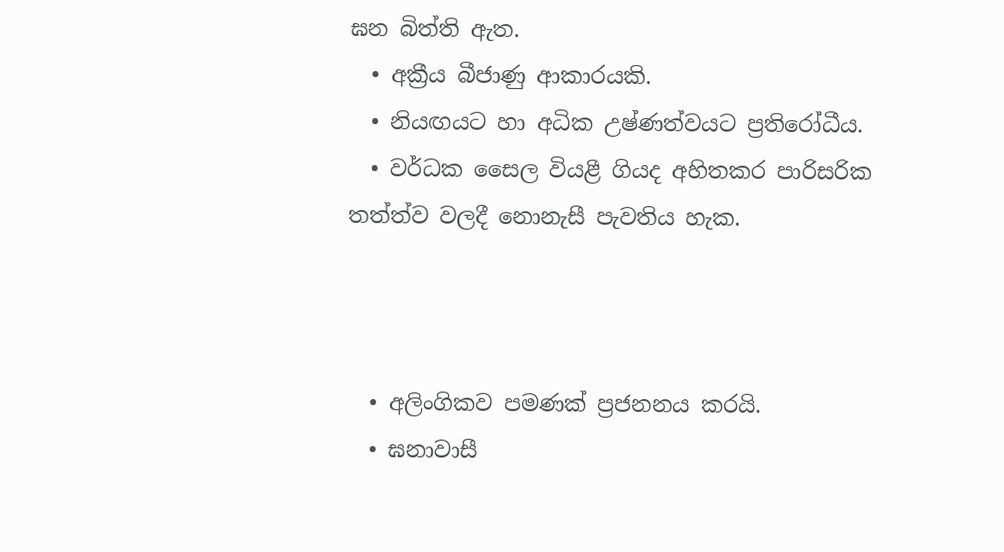ඝන බිත්ති ඇත.
  • අක්‍රීය බීජාණු ආකාරයකි.
  • නියඟයට හා අධික උෂ්ණත්වයට ප්‍රතිරෝධීය.
  • වර්ධක සෛල වියළී ගියද අහිතකර පාරිසරික තත්ත්ව වලදී නොනැසී පැවතිය හැක.



  • අලිංගිකව පමණක් ප්‍රජනනය කරයි.
  • ඝනාවාසී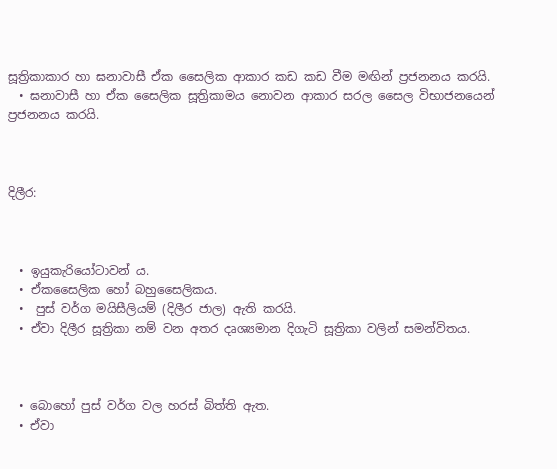සූත්‍රිකාකාර හා ඝනාවාසී ඒක සෛලික ආකාර කඩ කඩ වීම මඟින් ප්‍රජනනය කරයි.
  • ඝනාවාසී හා ඒක සෛලික සූත්‍රිකාමය නොවන ආකාර සරල සෛල විභාජනයෙන් ප්‍රජනනය කරයි.



දිලීර:



  • ඉයුකැරියෝටාවන් ය.
  • ඒකසෛලික හෝ බහුසෛලිකය.
  •  පුස් වර්ග මයිසීලියම් (දිලීර ජාල) ඇති කරයි.
  • ඒවා දිලීර සූත්‍රිකා නම් වන අතර දෘශ්‍යමාන දිගැටි සූත්‍රිකා වලින් සමන්විතය.



  • බොහෝ පුස් වර්ග වල හරස් බිත්ති ඇත.
  • ඒවා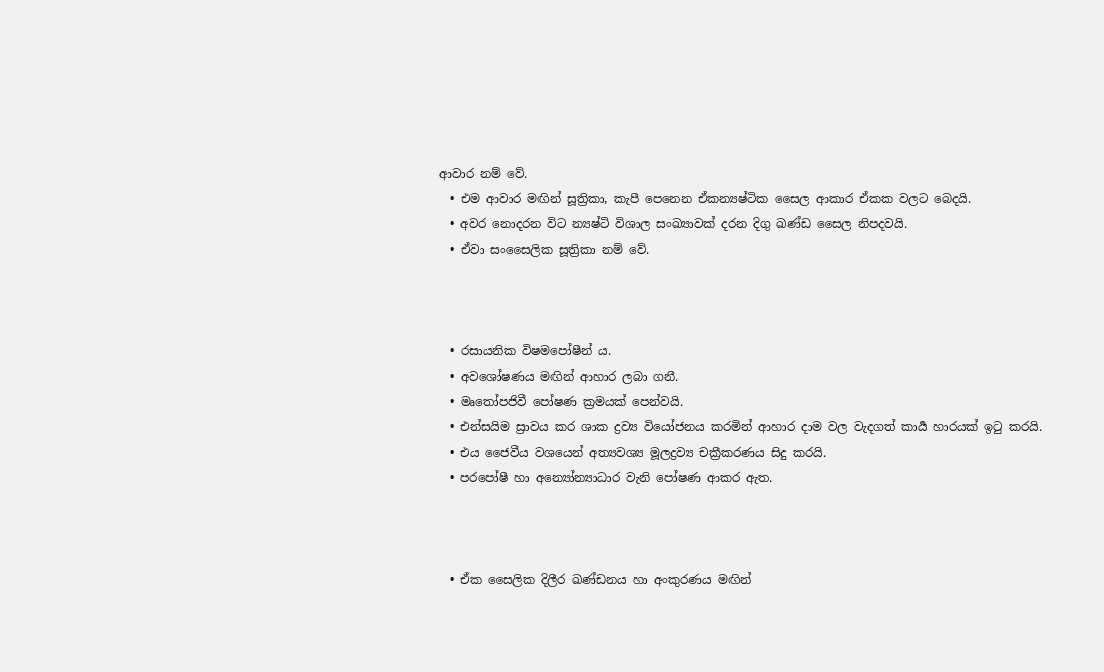ආවාර නම් වේ.
  • එම ආවාර මඟින් සූත්‍රිකා, කැපී පෙනෙන ඒකන්‍යෂ්ටික සෛල ආකාර ඒකක වලට බෙදයි.
  • අවර නොදරන විට න්‍යෂ්ටි විශාල සංඛ්‍යාවක් දරන දිගු ඛණ්ඩ සෛල නිපදවයි.
  • ඒවා සංසෛලික සූත්‍රිකා නම් වේ.



  • රසායනික විෂමපෝෂීන් ය.
  • අවශෝෂණය මඟින් ආහාර ලබා ගනී.
  • මෘතෝපජිවී පෝෂණ ක්‍රමයක් පෙන්වයි.
  • එන්සයිම ස්‍රාවය කර ශාක ද්‍රව්‍ය වියෝජනය කරමින් ආහාර දාම වල වැදගත් කාර්‍ය හාරයක් ඉටු කරයි.
  • එය ජෛවීය වශයෙන් අත්‍යවශ්‍ය මූලද්‍රව්‍ය චක්‍රීකරණය සිදු කරයි.
  • පරපෝෂී හා අන්‍යෝන්‍යාධාර වැනි පෝෂණ ආකර ඇත.



  • ඒක සෛලික දිලීර ඛණ්ඩනය හා අංකුරණය මඟින්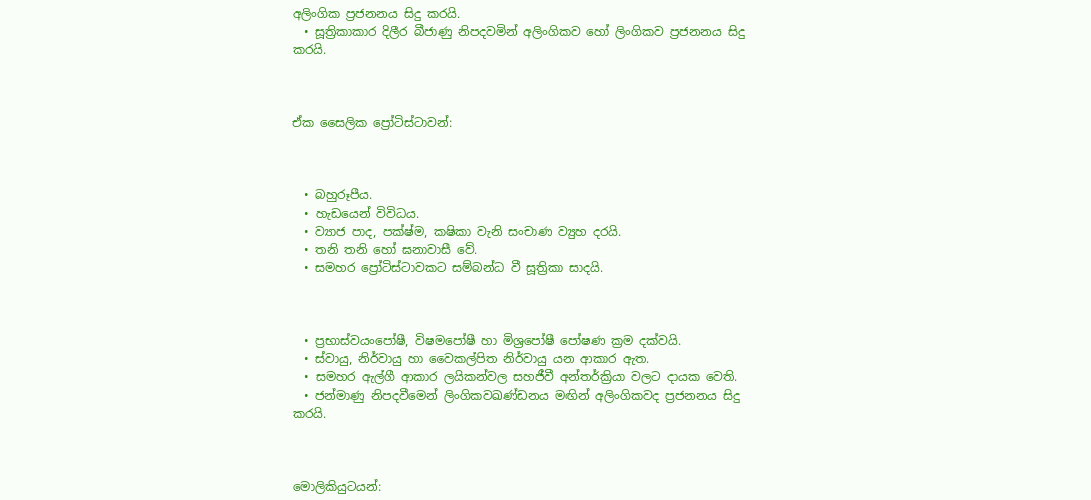අලිංගික ප්‍රජනනය සිදු කරයි.
  • සූත්‍රිකාකාර දිලීර බීජාණු නිපදවමින් අලිංගිකව හෝ ලිංගිකව ප්‍රජනනය සිදු කරයි.



ඒක සෛලික ප්‍රෝටිස්ටාවන්:



  • බහුරූපීය.
  • හැඩයෙන් විවිධය.
  • ව්‍යාජ පාද, පක්ෂ්ම, කෂිකා වැනි සංචාණ ව්‍යුහ දරයි.
  • තනි තනි හෝ ඝනාවාසී වේ.
  • සමහර ප්‍රෝටිස්ටාවකට සම්බන්ධ වී සූත්‍රිකා සාදයි.



  • ප්‍රභාස්වයංපෝෂී, විෂමපෝෂී හා මිශ්‍රපෝෂී පෝෂණ ක්‍රම දක්වයි.
  • ස්වායු, නිර්වායු හා වෛකල්පිත නිර්වායු යන ආකාර ඇත.
  • සමහර ඇල්ගී ආකාර ලයිකන්වල සහජීවී අන්තර්ක්‍රියා වලට දායක වෙති.
  • ජන්මාණු නිපදවීමෙන් ලිංගිකවඛණ්ඩනය මඟින් අලිංගිකවද ප්‍රජනනය සිදු කරයි.



මොලිකියුටයන්: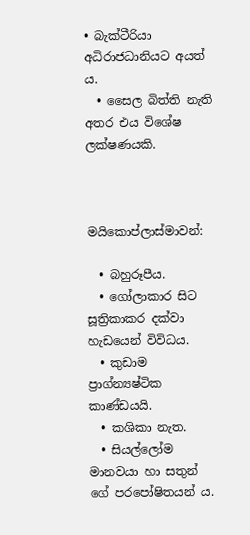• බැක්ටීරියා අධිරාජධානියට අයත් ය.
  • සෛල බිත්ති නැති අතර එය විශේෂ ලක්ෂණයකි.



මයිකොප්ලාස්මාවන්:

  • බහුරූපීය.
  • ගෝලාකාර සිට සූත්‍රිකාකර දක්වා හැඩයෙන් විවිධය.
  • කුඩාම ප්‍රාග්න්‍යෂ්ටික කාණ්ඩයයි.
  • කශිකා නැත.
  • සියල්ලෝම මානවයා හා සතුන් ගේ පරපෝෂිතයන් ය.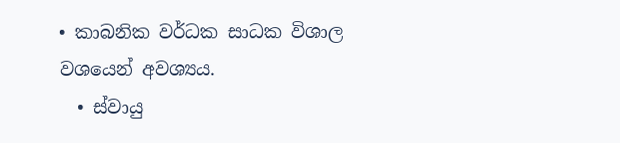• කාබනික වර්ධක සාධක විශාල වශයෙන් අවශ්‍යය.
  • ස්වායු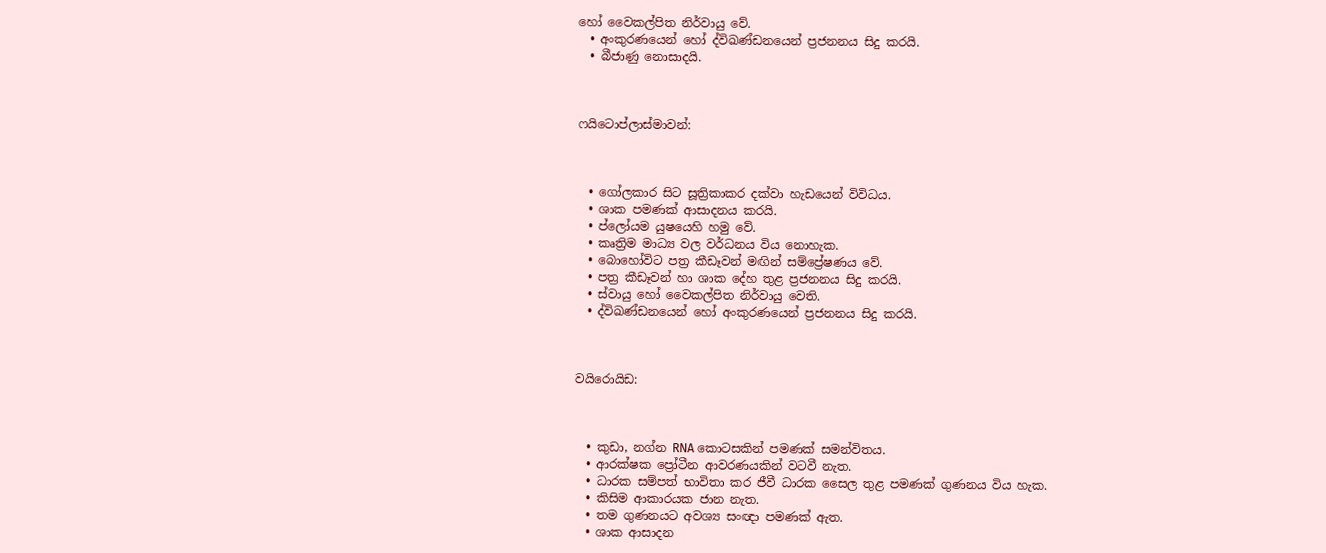හෝ වෛකල්පිත නිර්වායු වේ.
  • අංකුරණයෙන් හෝ ද්විඛණ්ඩනයෙන් ප්‍රජනනය සිදු කරයි.
  • බීජාණු නොසාදයි.



ෆයිටොප්ලාස්මාවන්:



  • ගෝලකාර සිට සූත්‍රිකාකර දක්වා හැඩයෙන් විවිධය.
  • ශාක පමණක් ආසාදනය කරයි.
  • ප්ලෝයම යුෂයෙහි හමු වේ.
  • කෘත්‍රිම මාධ්‍ය වල වර්ධනය විය නොහැක.
  • බොහෝවිට පත්‍ර කීඩෑවන් මඟින් සම්ප්‍රේෂණය වේ.
  • පත්‍ර කීඩෑවන් හා ශාක දේහ තුළ ප්‍රජනනය සිදු කරයි.
  • ස්වායු හෝ වෛකල්පිත නිර්වායු වෙති.
  • ද්විඛණ්ඩනයෙන් හෝ අංකුරණයෙන් ප්‍රජනනය සිදු කරයි.



වයිරොයිඩ:



  • කුඩා, නග්න RNA කොටසකින් පමණක් සමන්විතය.
  • ආරක්ෂක ප්‍රෝටීන ආවරණයකින් වටවී නැත.
  • ධාරක සම්පත් භාවිතා කර ජීවී ධාරක සෛල තුළ පමණක් ගුණනය විය හැක.
  • කිසිම ආකාරයක ජාන නැත.
  • තම ගුණනයට අවශ්‍ය සංඥා පමණක් ඇත.
  • ශාක ආසාදන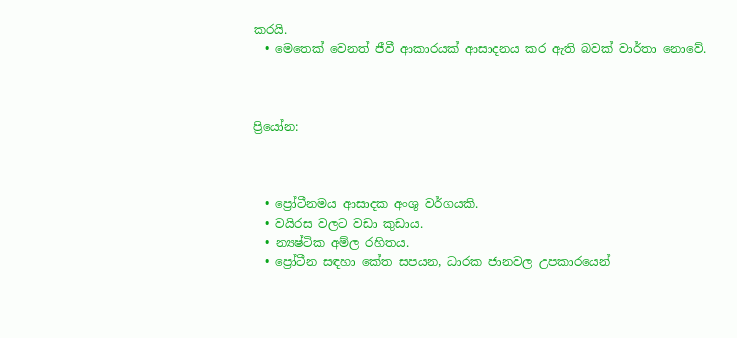කරයි.
  • මෙතෙක් වෙනත් ජීවී ආකාරයක් ආසාදනය කර ඇති බවක් වාර්තා නොවේ.



ප්‍රියෝන:



  • ප්‍රෝටීනමය ආසාදක අංශු වර්ගයකි.
  • වයිරස වලට වඩා කුඩාය.
  • න්‍යෂ්ටික අම්ල රහිතය.
  • ප්‍රෝටීන සඳහා කේත සපයන, ධාරක ජානවල උපකාරයෙන්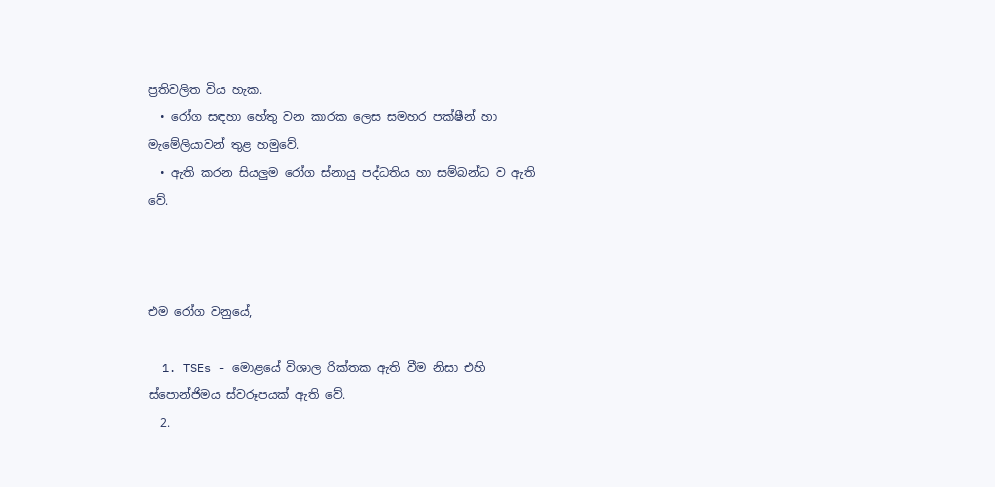ප්‍රතිවලිත විය හැක.
  • රෝග සඳහා හේතු වන කාරක ලෙස සමහර පක්ෂීන් හා මැමේලියාවන් තුළ හමුවේ.
  • ඇති කරන සියලුම රෝග ස්නායු පද්ධතිය හා සම්බන්ධ ව ඇති වේ.



එම රෝග වනුයේ,

  1. TSEs - මොළයේ විශාල රික්තක ඇති වීම නිසා එහි ස්පොන්ජිමය ස්වරූපයක් ඇති වේ.
  2.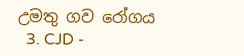උමතු ගව රෝගය
  3. CJD -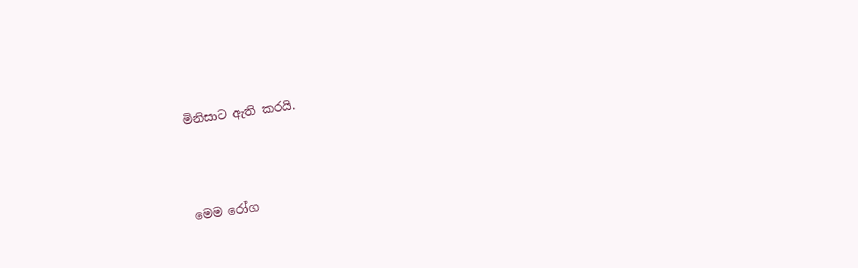මිනිසාට ඇති කරයි.



මෙම රෝග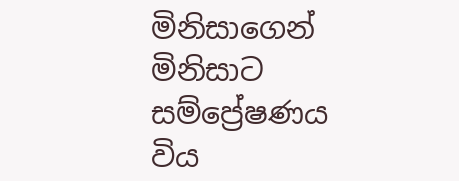මිනිසාගෙන් මිනිසාට සම්ප්‍රේෂණය විය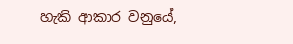හැකි ආකාර වනුයේ,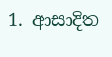1. ආසාදිත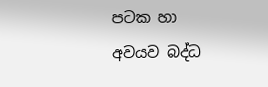පටක හා අවයව බද්ධ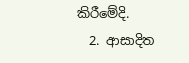කිරීමේදි.
  2. ආසාදිත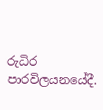රුධිර පාරවිලයනයේදී.